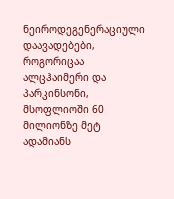ნეიროდეგენერაციული დაავადებები, როგორიცაა ალცჰაიმერი და პარკინსონი, მსოფლიოში 60 მილიონზე მეტ ადამიანს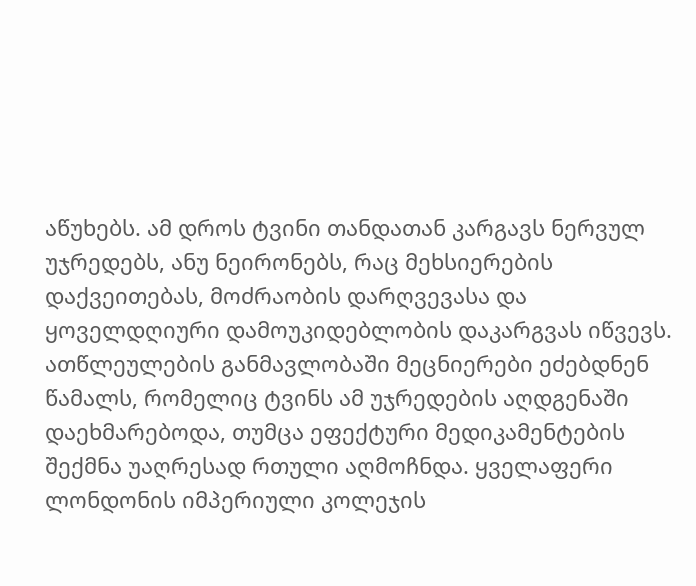აწუხებს. ამ დროს ტვინი თანდათან კარგავს ნერვულ უჯრედებს, ანუ ნეირონებს, რაც მეხსიერების დაქვეითებას, მოძრაობის დარღვევასა და ყოველდღიური დამოუკიდებლობის დაკარგვას იწვევს. ათწლეულების განმავლობაში მეცნიერები ეძებდნენ წამალს, რომელიც ტვინს ამ უჯრედების აღდგენაში დაეხმარებოდა, თუმცა ეფექტური მედიკამენტების შექმნა უაღრესად რთული აღმოჩნდა. ყველაფერი ლონდონის იმპერიული კოლეჯის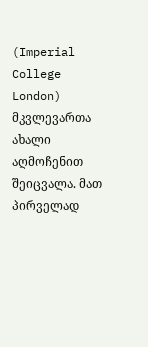(Imperial College London) მკვლევართა ახალი აღმოჩენით შეიცვალა. მათ პირველად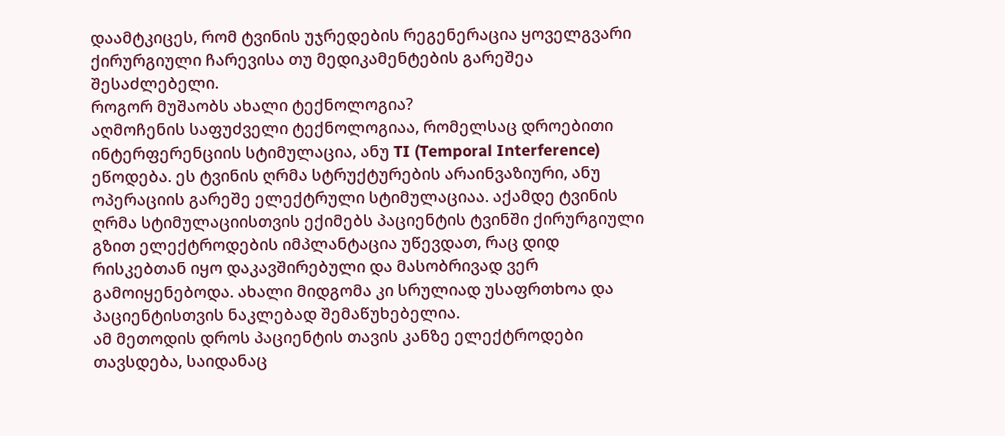დაამტკიცეს, რომ ტვინის უჯრედების რეგენერაცია ყოველგვარი ქირურგიული ჩარევისა თუ მედიკამენტების გარეშეა შესაძლებელი.
როგორ მუშაობს ახალი ტექნოლოგია?
აღმოჩენის საფუძველი ტექნოლოგიაა, რომელსაც დროებითი ინტერფერენციის სტიმულაცია, ანუ TI (Temporal Interference) ეწოდება. ეს ტვინის ღრმა სტრუქტურების არაინვაზიური, ანუ ოპერაციის გარეშე ელექტრული სტიმულაციაა. აქამდე ტვინის ღრმა სტიმულაციისთვის ექიმებს პაციენტის ტვინში ქირურგიული გზით ელექტროდების იმპლანტაცია უწევდათ, რაც დიდ რისკებთან იყო დაკავშირებული და მასობრივად ვერ გამოიყენებოდა. ახალი მიდგომა კი სრულიად უსაფრთხოა და პაციენტისთვის ნაკლებად შემაწუხებელია.
ამ მეთოდის დროს პაციენტის თავის კანზე ელექტროდები თავსდება, საიდანაც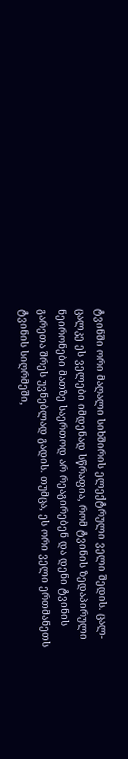ტვინში ორი მაღალი სიხშირის ელექტრული ველი შედის. ცალ-ცალკე ეს ველები იმდენად სწრაფია, რომ ტვინის ზედაპირული ნეირონები მათზე საერთოდ არ რეაგირებენ და დენი ტვინის გარეთა შრეს უვნებლად გადის. თუმცა, ეს ორი ველი ერთმანეთს ტვინის სიღრმეში,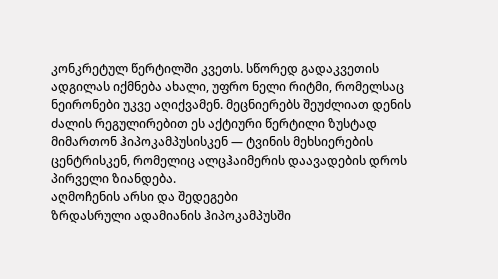კონკრეტულ წერტილში კვეთს. სწორედ გადაკვეთის ადგილას იქმნება ახალი, უფრო ნელი რიტმი, რომელსაც ნეირონები უკვე აღიქვამენ. მეცნიერებს შეუძლიათ დენის ძალის რეგულირებით ეს აქტიური წერტილი ზუსტად მიმართონ ჰიპოკამპუსისკენ — ტვინის მეხსიერების ცენტრისკენ, რომელიც ალცჰაიმერის დაავადების დროს პირველი ზიანდება.
აღმოჩენის არსი და შედეგები
ზრდასრული ადამიანის ჰიპოკამპუსში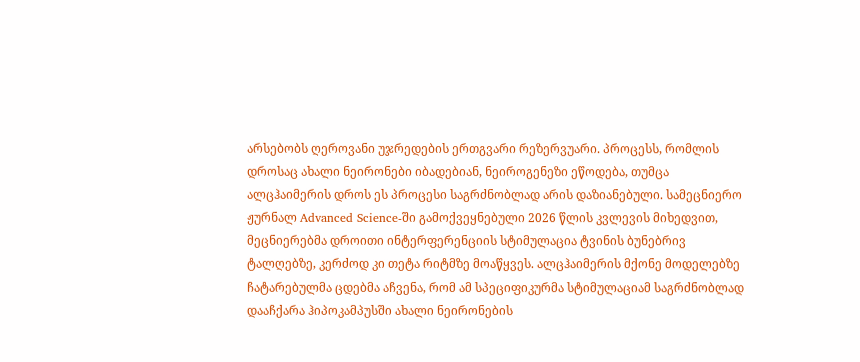არსებობს ღეროვანი უჯრედების ერთგვარი რეზერვუარი. პროცესს, რომლის დროსაც ახალი ნეირონები იბადებიან, ნეიროგენეზი ეწოდება, თუმცა ალცჰაიმერის დროს ეს პროცესი საგრძნობლად არის დაზიანებული. სამეცნიერო ჟურნალ Advanced Science-ში გამოქვეყნებული 2026 წლის კვლევის მიხედვით, მეცნიერებმა დროითი ინტერფერენციის სტიმულაცია ტვინის ბუნებრივ ტალღებზე, კერძოდ კი თეტა რიტმზე მოაწყვეს. ალცჰაიმერის მქონე მოდელებზე ჩატარებულმა ცდებმა აჩვენა, რომ ამ სპეციფიკურმა სტიმულაციამ საგრძნობლად დააჩქარა ჰიპოკამპუსში ახალი ნეირონების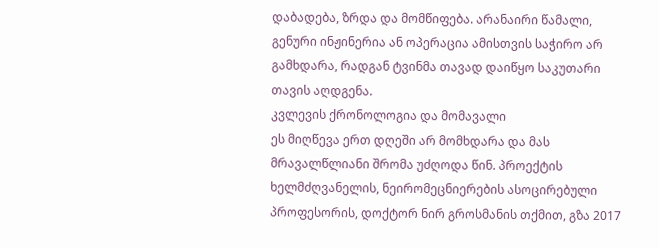დაბადება, ზრდა და მომწიფება. არანაირი წამალი, გენური ინჟინერია ან ოპერაცია ამისთვის საჭირო არ გამხდარა, რადგან ტვინმა თავად დაიწყო საკუთარი თავის აღდგენა.
კვლევის ქრონოლოგია და მომავალი
ეს მიღწევა ერთ დღეში არ მომხდარა და მას მრავალწლიანი შრომა უძღოდა წინ. პროექტის ხელმძღვანელის, ნეირომეცნიერების ასოცირებული პროფესორის, დოქტორ ნირ გროსმანის თქმით, გზა 2017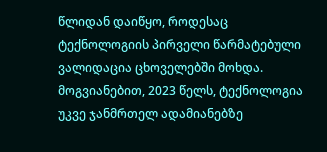წლიდან დაიწყო, როდესაც ტექნოლოგიის პირველი წარმატებული ვალიდაცია ცხოველებში მოხდა. მოგვიანებით, 2023 წელს, ტექნოლოგია უკვე ჯანმრთელ ადამიანებზე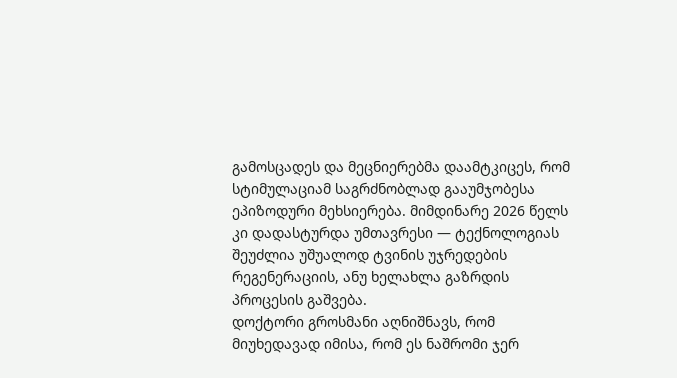გამოსცადეს და მეცნიერებმა დაამტკიცეს, რომ სტიმულაციამ საგრძნობლად გააუმჯობესა ეპიზოდური მეხსიერება. მიმდინარე 2026 წელს კი დადასტურდა უმთავრესი — ტექნოლოგიას შეუძლია უშუალოდ ტვინის უჯრედების რეგენერაციის, ანუ ხელახლა გაზრდის პროცესის გაშვება.
დოქტორი გროსმანი აღნიშნავს, რომ მიუხედავად იმისა, რომ ეს ნაშრომი ჯერ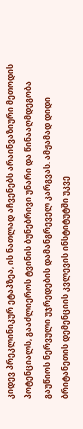კიდევ პრეკლინიკურ ეტაპზეა, ის ნათლად აჩვენებს არაინვაზიური მეთოდის პოტენციალს, გააძლიეროს ტვინის ბუნებრივი უნარი და წინააღმდეგობა გაუწიოს ნერვული უჯრედების დამანგრეველ კარგვას. ამჟამად დიდი ბრიტანეთის დემენციის კვლევის ინსტიტუტში უკვე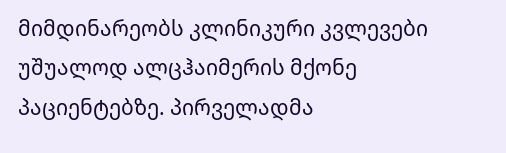მიმდინარეობს კლინიკური კვლევები უშუალოდ ალცჰაიმერის მქონე პაციენტებზე. პირველადმა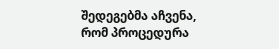შედეგებმა აჩვენა, რომ პროცედურა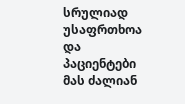სრულიად უსაფრთხოა და პაციენტები მას ძალიან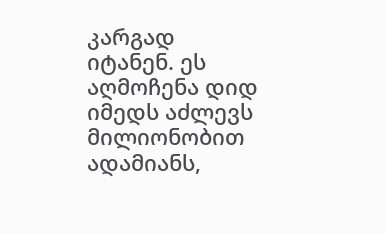კარგად იტანენ. ეს აღმოჩენა დიდ იმედს აძლევს მილიონობით ადამიანს,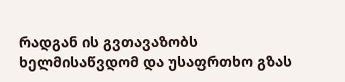რადგან ის გვთავაზობს ხელმისაწვდომ და უსაფრთხო გზას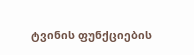ტვინის ფუნქციების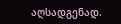აღსადგენად.